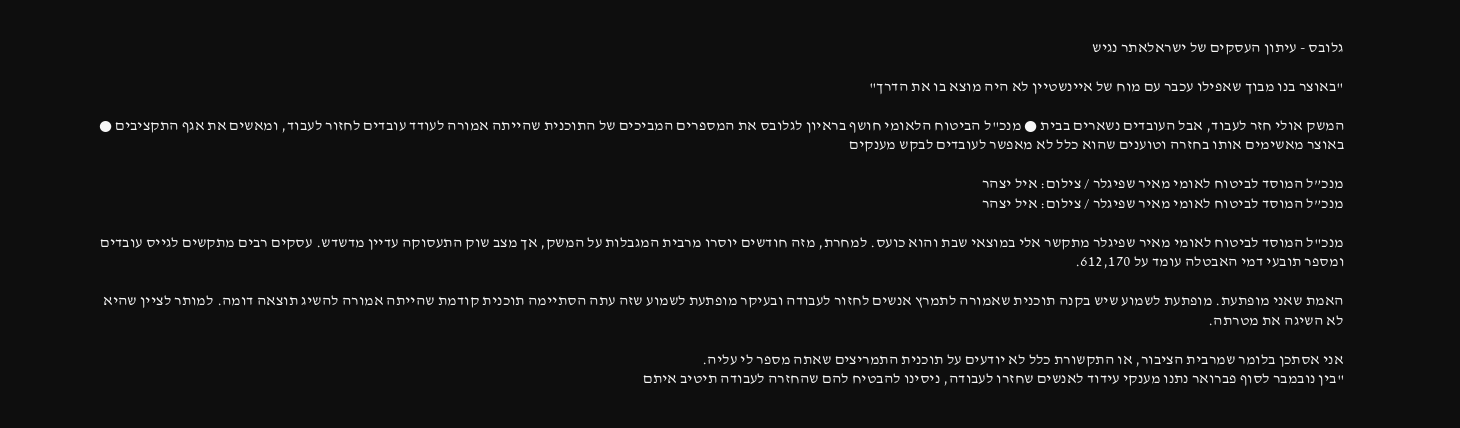גלובס - עיתון העסקים של ישראלאתר נגיש

"באוצר בנו מבוך שאפילו עכבר עם מוח של איינשטיין לא היה מוצא בו את הדרך"

המשק אולי חזר לעבוד, אבל העובדים נשארים בבית ● מנכ"ל הביטוח הלאומי חושף בראיון לגלובס את המספרים המביכים של התוכנית שהייתה אמורה לעודד עובדים לחזור לעבוד, ומאשים את אגף התקציבים ● באוצר מאשימים אותו בחזרה וטוענים שהוא כלל לא מאפשר לעובדים לבקש מענקים

מנכ”ל המוסד לביטוח לאומי מאיר שפיגלר / צילום: איל יצהר
מנכ”ל המוסד לביטוח לאומי מאיר שפיגלר / צילום: איל יצהר

מנכ"ל המוסד לביטוח לאומי מאיר שפיגלר מתקשר אלי במוצאי שבת והוא כועס. למחרת, מזה חודשים יוסרו מרבית המגבלות על המשק, אך מצב שוק התעסוקה עדיין מדשדש. עסקים רבים מתקשים לגייס עובדים ומספר תובעי דמי האבטלה עומד על 612,170.

האמת שאני מופתעת. מופתעת לשמוע שיש בקנה תוכנית שאמורה לתמרץ אנשים לחזור לעבודה ובעיקר מופתעת לשמוע שזה עתה הסתיימה תוכנית קודמת שהייתה אמורה להשיג תוצאה דומה. למותר לציין שהיא לא השיגה את מטרתה.

אני אסתכן בלומר שמרבית הציבור, או התקשורת כלל לא יודעים על תוכנית התמריצים שאתה מספר לי עליה.
"בין נובמבר לסוף פברואר נתנו מענקי עידוד לאנשים שחזרו לעבודה, ניסינו להבטיח להם שהחזרה לעבודה תיטיב איתם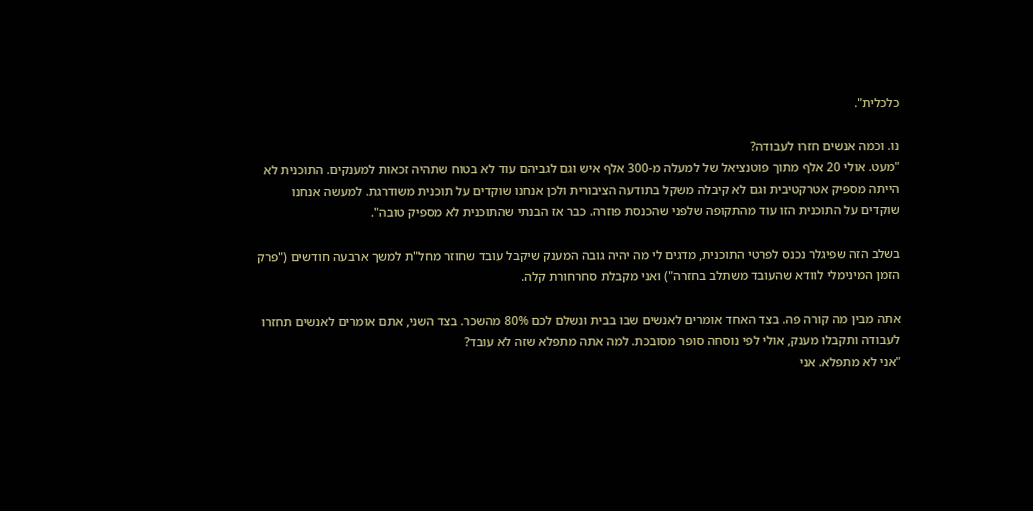כלכלית".

נו. וכמה אנשים חזרו לעבודה?
"מעט. אולי 20 אלף מתוך פוטנציאל של למעלה מ-300 אלף איש וגם לגביהם עוד לא בטוח שתהיה זכאות למענקים. התוכנית לא הייתה מספיק אטרקטיבית וגם לא קיבלה משקל בתודעה הציבורית ולכן אנחנו שוקדים על תוכנית משודרגת. למעשה אנחנו שוקדים על התוכנית הזו עוד מהתקופה שלפני שהכנסת פוזרה. כבר אז הבנתי שהתוכנית לא מספיק טובה".

בשלב הזה שפיגלר נכנס לפרטי התוכנית, מדגים לי מה יהיה גובה המענק שיקבל עובד שחוזר מחל"ת למשך ארבעה חודשים ("פרק הזמן המינימלי לוודא שהעובד משתלב בחזרה") ואני מקבלת סחרחורת קלה.

אתה מבין מה קורה פה. בצד האחד אומרים לאנשים שבו בבית ונשלם לכם 80% מהשכר. בצד השני, אתם אומרים לאנשים תחזרו לעבודה ותקבלו מענק, אולי לפי נוסחה סופר מסובכת. למה אתה מתפלא שזה לא עובד?
"אני לא מתפלא. אני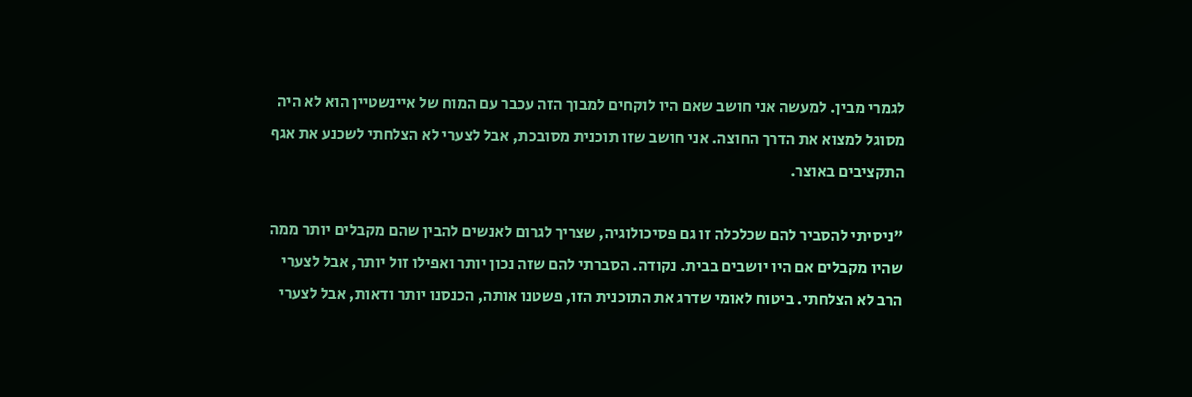לגמרי מבין. למעשה אני חושב שאם היו לוקחים למבוך הזה עכבר עם המוח של איינשטיין הוא לא היה מסוגל למצוא את הדרך החוצה. אני חושב שזו תוכנית מסובכת, אבל לצערי לא הצלחתי לשכנע את אגף התקציבים באוצר.

"ניסיתי להסביר להם שכלכלה זו גם פסיכולוגיה, שצריך לגרום לאנשים להבין שהם מקבלים יותר ממה שהיו מקבלים אם היו יושבים בבית. נקודה. הסברתי להם שזה נכון יותר ואפילו זול יותר, אבל לצערי הרב לא הצלחתי. ביטוח לאומי שדרג את התוכנית הזו, פשטנו אותה, הכנסנו יותר ודאות, אבל לצערי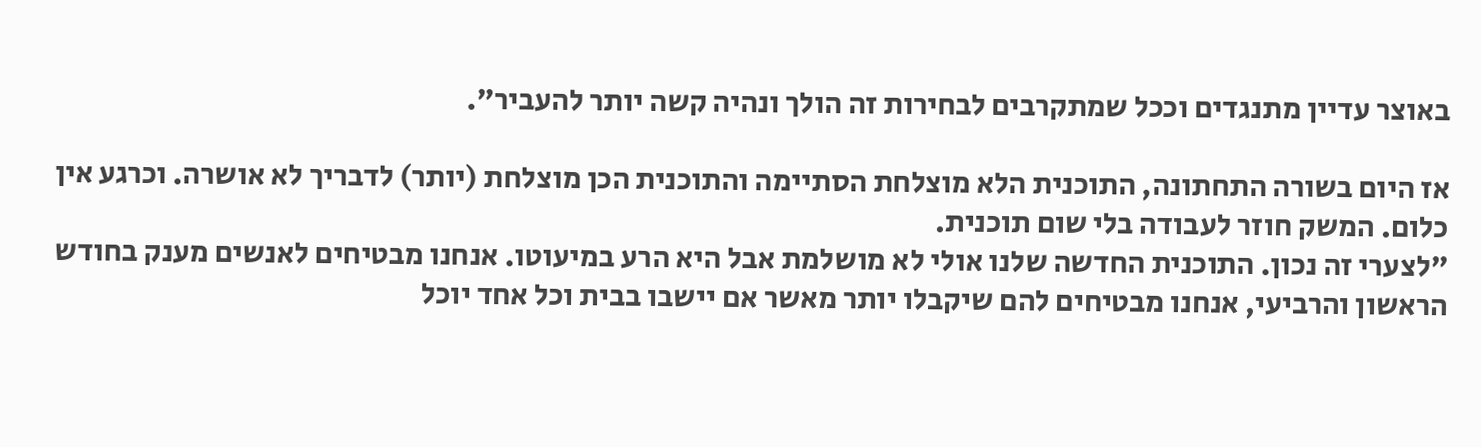באוצר עדיין מתנגדים וככל שמתקרבים לבחירות זה הולך ונהיה קשה יותר להעביר".

אז היום בשורה התחתונה, התוכנית הלא מוצלחת הסתיימה והתוכנית הכן מוצלחת (יותר) לדבריך לא אושרה. וכרגע אין כלום. המשק חוזר לעבודה בלי שום תוכנית.
"לצערי זה נכון. התוכנית החדשה שלנו אולי לא מושלמת אבל היא הרע במיעוטו. אנחנו מבטיחים לאנשים מענק בחודש הראשון והרביעי, אנחנו מבטיחים להם שיקבלו יותר מאשר אם יישבו בבית וכל אחד יוכל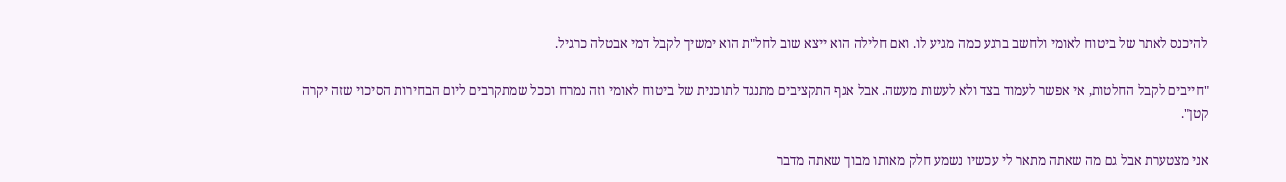להיכנס לאתר של ביטוח לאומי ולחשב ברגע כמה מגיע לו. ואם חלילה הוא ייצא שוב לחל"ת הוא ימשיך לקבל דמי אבטלה כרגיל.

"חייבים לקבל החלטות, אי אפשר לעמוד בצד ולא לעשות מעשה. אבל אגף התקציבים מתנגד לתוכנית של ביטוח לאומי וזה נמרח וככל שמתקרבים ליום הבחירות הסיכוי שזה יקרה קטן".

אני מצטערת אבל גם מה שאתה מתאר לי עכשיו נשמע חלק מאותו מבוך שאתה מדבר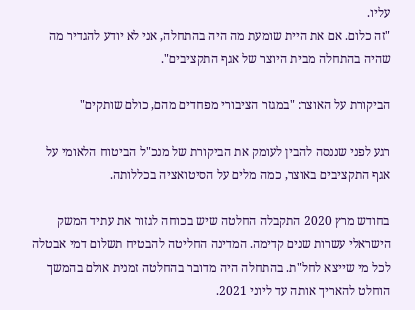עליו.
"זה כלום. אם את היית שומעת מה היה בהתחלה, אני לא יודע להגדיר מה שהיה בהתחלה מבית היוצר של אגף התקציבים".

הביקורת על האוצר: "במגזר הציבורי מפחדים מהם, כולם שותקים"

רגע לפני שננסה להבין לעומק את הביקורת של מנכ"ל הביטוח הלאומי על אגף התקציבים באוצר, כמה מלים על הסיטואציה בכללותה.

בחודש מרץ 2020 התקבלה החלטה שיש בכוחה לגזור את עתיד המשק הישראלי עשרות שנים קדימה. המדינה החליטה להבטיח תשלום דמי אבטלה לכל מי שייצא לחל"ת. בהתחלה היה מדובר בהחלטה זמנית אולם בהמשך הוחלט להאריך אותה עד ליוני 2021.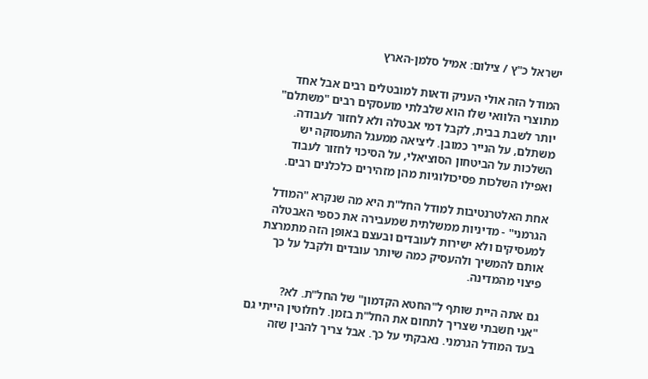ישראל כ"ץ / צילום: אמיל סלמן-הארץ

המודל הזה אולי העניק ודאות למובטלים רבים אבל אחד מתוצרי הלוואי שלו הוא שלבלתי מועסקים רבים "משתלם" יותר לשבת בבית, לקבל דמי אבטלה ולא לחזור לעבודה. משתלם, על הנייר כמובן. ליציאה ממעגל התעסוקה יש השלכות על הביטחון הסוציאלי, על הסיכוי לחזור לעבוד ואפילו השלכות פסיכולוגיות מהן מזהירים כלכלנים רבים.

אחת האלטרנטיבות למודל החל"ת היא מה שנקרא "המודל הגרמני" - מדיניות ממשלתית שמעבירה את כספי האבטלה למעסיקים ולא ישירות לעובדים ובעצם באופן הזה מתמרצת אותם להמשיך ולהעסיק כמה שיותר עובדים ולקבל על כך פיצוי מהמדינה.

גם אתה היית שותף ל"החטא הקדמון" של החל"ת. לא?
"אני חשבתי שצריך לתחום את החל"ת בזמן. לחלוטין הייתי גם בעד המודל הגרמני. נאבקתי על כך. אבל צריך להבין שזה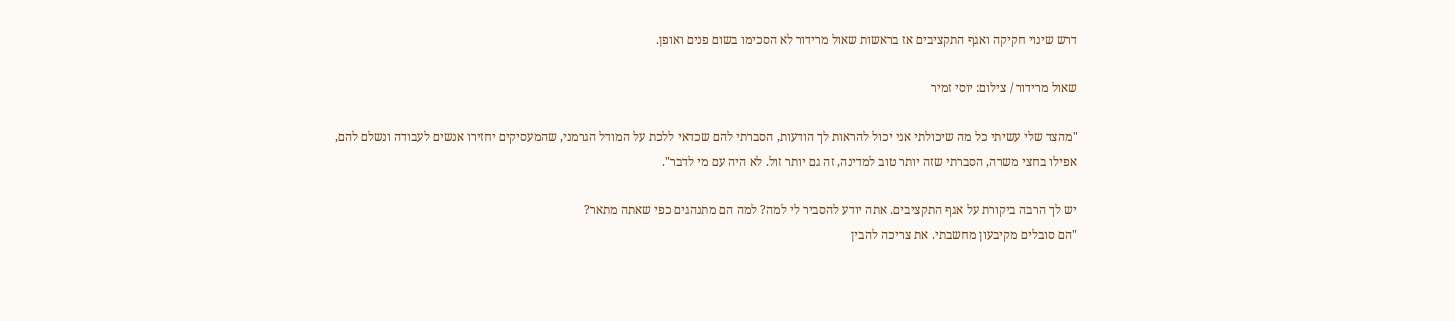דרש שינוי חקיקה ואגף התקציבים אז בראשות שאול מרידור לא הסכימו בשום פנים ואופן.

שאול מרידור / צילום: יוסי זמיר

"מהצד שלי עשיתי כל מה שיכולתי אני יכול להראות לך הודעות, הסברתי להם שכדאי ללכת על המודל הגרמני, שהמעסיקים יחזירו אנשים לעבודה ונשלם להם, אפילו בחצי משרה, הסברתי שזה יותר טוב למדינה, זה גם יותר זול. לא היה עם מי לדבר".

יש לך הרבה ביקורת על אגף התקציבים. אתה יודע להסביר לי למה? למה הם מתנהגים כפי שאתה מתאר?
"הם סובלים מקיבעון מחשבתי. את צריכה להבין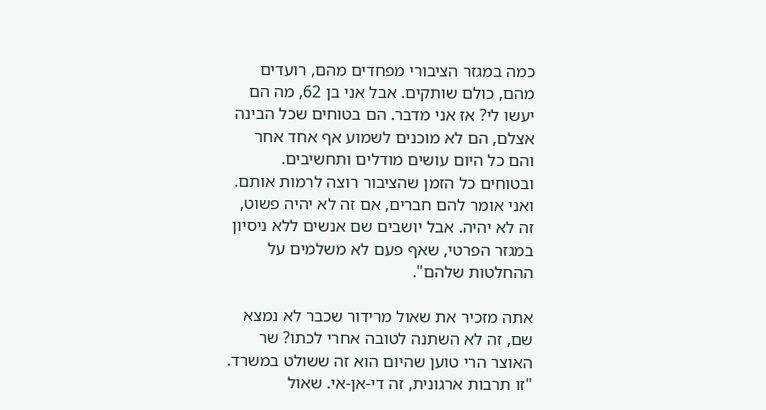כמה במגזר הציבורי מפחדים מהם, רועדים מהם, כולם שותקים. אבל אני בן 62, מה הם יעשו לי? אז אני מדבר. הם בטוחים שכל הבינה אצלם, הם לא מוכנים לשמוע אף אחד אחר והם כל היום עושים מודלים ותחשיבים. ובטוחים כל הזמן שהציבור רוצה לרמות אותם. ואני אומר להם חברים, אם זה לא יהיה פשוט, זה לא יהיה. אבל יושבים שם אנשים ללא ניסיון במגזר הפרטי, שאף פעם לא משלמים על ההחלטות שלהם".

אתה מזכיר את שאול מרידור שכבר לא נמצא שם, זה לא השתנה לטובה אחרי לכתו? שר האוצר הרי טוען שהיום הוא זה ששולט במשרד.
"זו תרבות ארגונית, זה די-אן-אי. שאול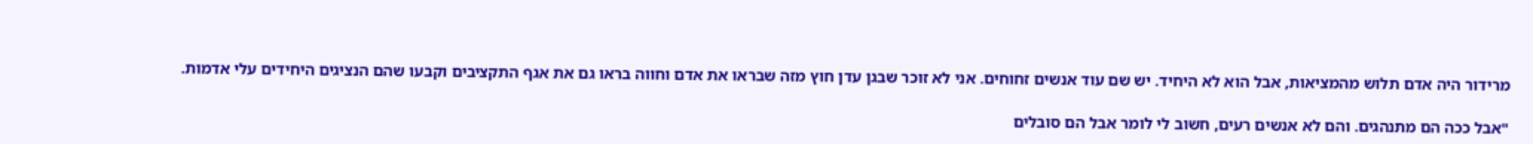מרידור היה אדם תלוש מהמציאות, אבל הוא לא היחיד. יש שם עוד אנשים זחוחים. אני לא זוכר שבגן עדן חוץ מזה שבראו את אדם וחווה בראו גם את אגף התקציבים וקבעו שהם הנציגים היחידים עלי אדמות.

"אבל ככה הם מתנהגים. והם לא אנשים רעים, חשוב לי לומר אבל הם סובלים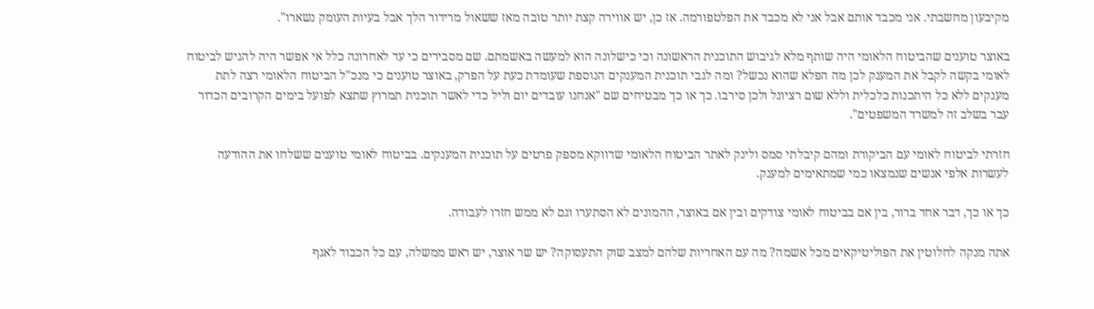מקיבעון מחשבתי. אני מכבד אותם אבל אני לא מכבד את הפלטפורמה. אז כן, יש אווירה קצת יותר טובה מאז ששאול מרידור הלך אבל בעיות העומק נשארו".

באוצר טוענים שהביטוח הלאומי היה שותף מלא לגיבוש התוכנית הראשונה וכי כישלונה הוא למעשה באשמתם. שם מסבירים כי עד לאחרונה כלל אי אפשר היה להגיש לביטוח לאומי בקשה לקבל את המענק לכן מה הפלא שהוא נכשל? ומה לגבי תוכנית המענקים הנוספת שעומדת כעת על הפרק, באוצר טוענים כי מנכ"ל הביטוח הלאומי רצה לתת מענקים ללא כל היתכנות כלכלית וללא שום רציונל ולכן סירבו. כך או כך מבטיחים שם "אנחנו עובדים יום וליל כדי לאשר תוכנית תמרוץ שתצא לפועל בימים הקרובים הכדור עבר בשלב זה למשרד המשפטים".

חזרתי לביטוח לאומי עם הביקורת ומהם קיבלתי סמס ולינק לאתר הביטוח הלאומי שדווקא מספק פרטים על תוכנית המענקים. בביטוח לאומי טוענים ששלחו את ההודעה לעשרות אלפי אנשים שנמצאו כמי שמתאימים למענק.

כך או כך, דבר אחד ברור, בין אם בביטוח לאומי צודקים ובין אם באוצר, ההמונים לא הסתערו וגם לא ממש חזרו לעבודה.

אתה מנקה לחלוטין את הפוליטיקאים מכל אשמה? מה עם האחריות שלהם למצב שוק התעסוקה? יש שר אוצר, יש ראש ממשלה, עם כל הכבוד לאגף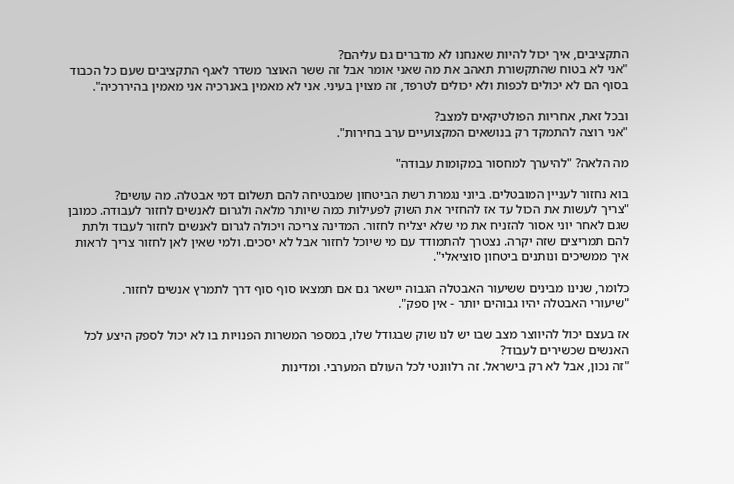התקציבים, איך יכול להיות שאנחנו לא מדברים גם עליהם?
"אני לא בטוח שהתקשורת תאהב את מה שאני אומר אבל זה ששר האוצר משדר לאגף התקציבים שעם כל הכבוד בסוף הם לא יכולים לכפות ולא יכולים לטרפד, זה מצוין בעיני. אני לא מאמין באנרכיה אני מאמין בהיררכיה".

ובכל זאת, אחריות הפולטיקאים למצב?
"אני רוצה להתמקד רק בנושאים המקצועיים ערב בחירות".

מה הלאה? "להיערך למחסור במקומות עבודה"

בוא נחזור לעניין המובטלים. ביוני נגמרת רשת הביטחון שמבטיחה להם תשלום דמי אבטלה. מה עושים?
"צריך לעשות את הכול עד אז להחזיר את השוק לפעילות כמה שיותר מלאה ולגרום לאנשים לחזור לעבודה. כמובן שגם לאחר יוני אסור להזניח את מי שלא יצליח לחזור. המדינה צריכה ויכולה לגרום לאנשים לחזור לעבוד ולתת להם תמריצים שזה יקרה. נצטרך להתמודד עם מי שיוכל לחזור אבל לא יסכים. ולמי שאין לאן לחזור צריך לראות איך ממשיכים ונותנים ביטחון סוציאלי".

כלומר, שנינו מבינים ששיעור האבטלה הגבוה יישאר גם אם תמצאו סוף סוף דרך לתמרץ אנשים לחזור.
"שיעורי האבטלה יהיו גבוהים יותר - אין ספק".

אז בעצם יכול להיווצר מצב שבו יש לנו שוק שבגודל שלו, במספר המשרות הפנויות בו לא יכול לספק היצע לכל האנשים שכשירים לעבוד?
"זה נכון, אבל לא רק בישראל. זה רלוונטי לכל העולם המערבי. ומדינות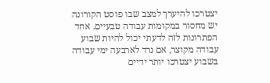יצטרכו להיערך למצב שבו פוסט הקורונה יש מחסור במקומות עבודה טבעיים. אחד הפתרונות לזה לדעתי יכול להיות שבוע עבודה מקוצר, אם נרד לארבעה ימי עבודה בשבוע יצטרכו יותר ידיים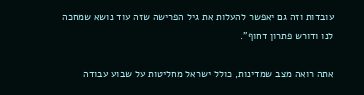עובדות וזה גם יאפשר להעלות את גיל הפרישה שזה עוד נושא שמחכה לנו ודורש פתרון דחוף".

אתה רואה מצב שמדינות, כולל ישראל מחליטות על שבוע עבודה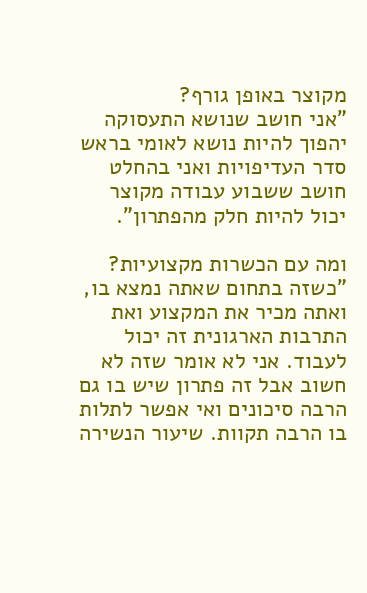מקוצר באופן גורף?
"אני חושב שנושא התעסוקה יהפוך להיות נושא לאומי בראש סדר העדיפויות ואני בהחלט חושב ששבוע עבודה מקוצר יכול להיות חלק מהפתרון".

ומה עם הכשרות מקצועיות?
"כשזה בתחום שאתה נמצא בו, ואתה מכיר את המקצוע ואת התרבות הארגונית זה יכול לעבוד. אני לא אומר שזה לא חשוב אבל זה פתרון שיש בו גם הרבה סיכונים ואי אפשר לתלות בו הרבה תקוות. שיעור הנשירה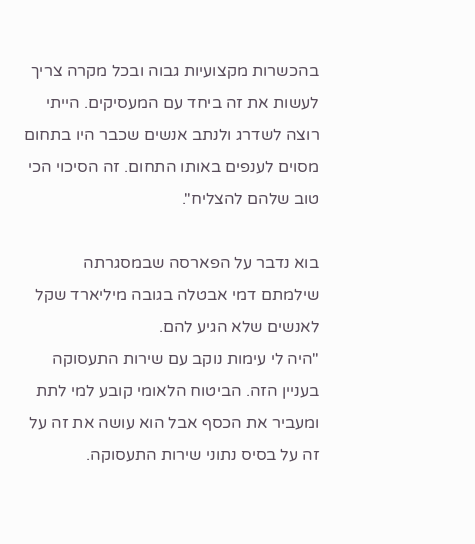בהכשרות מקצועיות גבוה ובכל מקרה צריך לעשות את זה ביחד עם המעסיקים. הייתי רוצה לשדרג ולנתב אנשים שכבר היו בתחום מסוים לענפים באותו התחום. זה הסיכוי הכי טוב שלהם להצליח".

בוא נדבר על הפארסה שבמסגרתה שילמתם דמי אבטלה בגובה מיליארד שקל לאנשים שלא הגיע להם.
"היה לי עימות נוקב עם שירות התעסוקה בעניין הזה. הביטוח הלאומי קובע למי לתת ומעביר את הכסף אבל הוא עושה את זה על זה על בסיס נתוני שירות התעסוקה.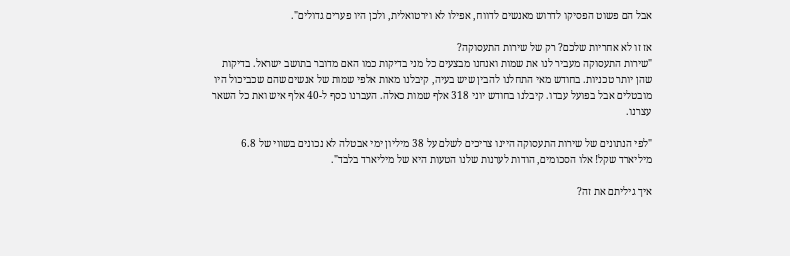אבל הם פשוט הפסיקו לדרוש מאנשים לדווח, אפילו לא וירטואלית, ולכן היו פערים גדולים".

אז זו לא אחריות שלכם? רק של שירות התעסוקה?
"שירות התעסוקה מעביר לנו את שמות ואנחנו מבצעים כל מני בדיקות כמו האם מדובר בתושב ישראל. בדיקות שהן יותר טכניות. בחודש מאי התחלנו להבין שיש בעיה, קיבלנו מאות אלפי שמות של אנשים שהם שכביכול היו מובטלים אבל בפועל עבדו. קיבלנו בחודש יוני 318 אלף שמות כאלה. העברנו כסף ל-40 אלף איש ואת כל השאר עצרנו.

"לפי הנתונים של שירות התעסוקה היינו צריכים לשלם על 38 מיליון ימי אבטלה לא נכונים בשווי של 6.8 מיליארד שקל! אלו הסכומים, הודות לערנות שלנו הטעות היא של מיליארד בלבד".

איך גיליתם את זה?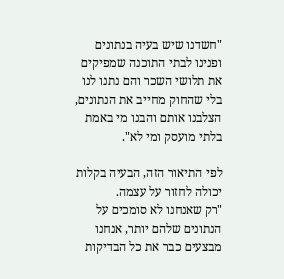"חשדנו שיש בעיה בנתונים ופנינו לבתי התוכנה שמפיקים את תלושי השכר והם נתנו לנו בלי שהחוק מחייב את הנתונים, הצלבנו אותם והבנו מי באמת בלתי מועסק ומי לא".

לפי התיאור הזה, הבעיה בקלות יכולה לחזור על עצמה.
"רק שאנחנו לא סומכים על הנתונים שלהם יותר, אנחנו מבצעים כבר את כל הבדיקות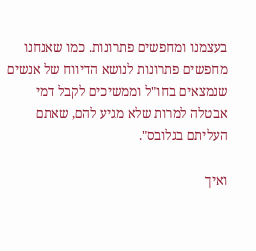בעצמנו ומחפשים פתרונות. כמו שאנחנו מחפשים פתרונות לנושא הדיווח של אנשים שנמצאים בחו"ל וממשיכים לקבל דמי אבטלה למרות שלא מגיע להם, שאתם העליתם בגלובס".

ואיך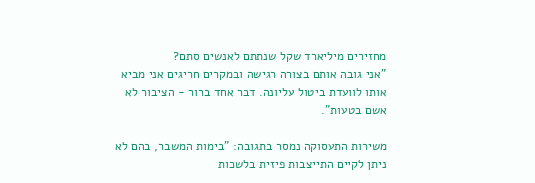מחזירים מיליארד שקל שנתתם לאנשים סתם?
"אני גובה אותם בצורה רגישה ובמקרים חריגים אני מביא אותו לוועדת ביטול עליונה. דבר אחד ברור - הציבור לא אשם בטעות".

משירות התעסוקה נמסר בתגובה: "בימות המשבר, בהם לא ניתן לקיים התייצבות פיזית בלשכות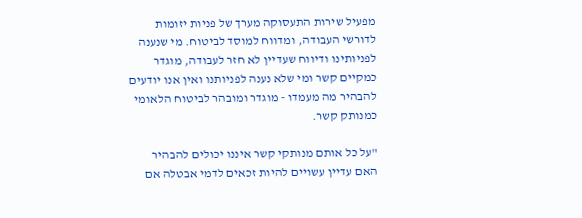מפעיל שירות התעסוקה מערך של פניות יזומות לדורשי העבודה, ומדווח למוסד לביטוח. מי שנענה לפניותינו ודיווח שעדיין לא חזר לעבודה, מוגדר כמקיים קשר ומי שלא נענה לפניותנו ואין אנו יודעים להבהיר מה מעמדו - מוגדר ומובהר לביטוח הלאומי כמנותק קשר.

"על כל אותם מנותקי קשר איננו יכולים להבהיר האם עדיין עשויים להיות זכאים לדמי אבטלה אם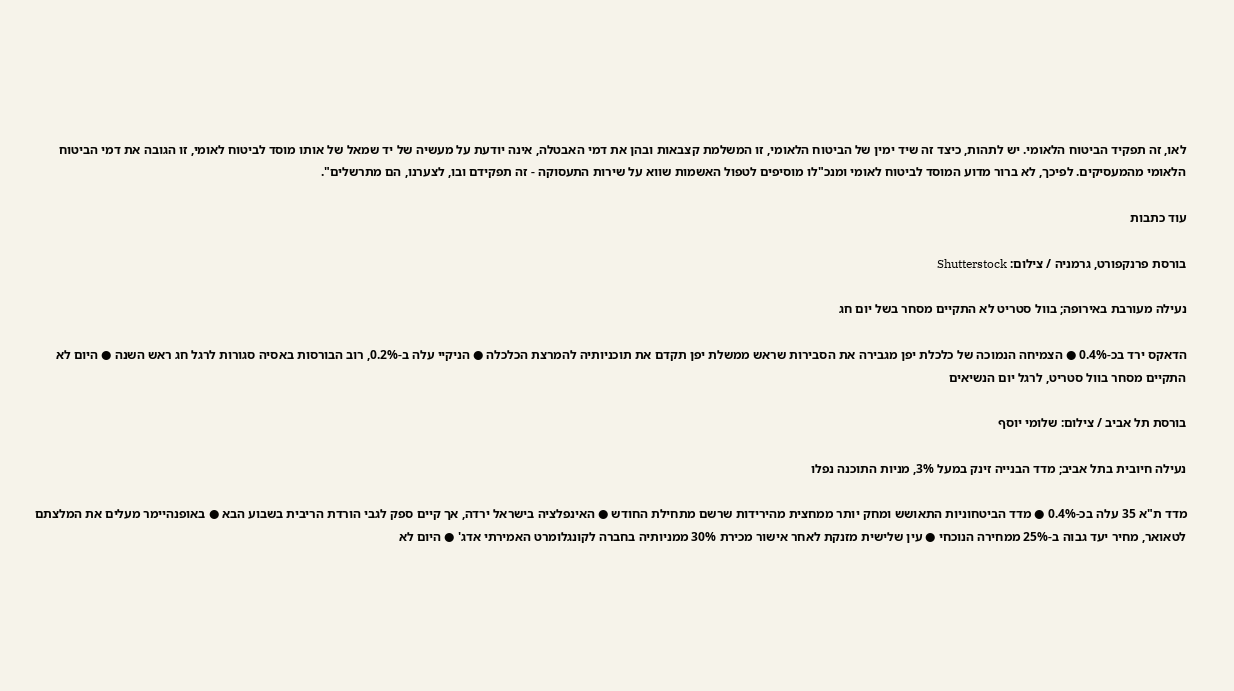לאו, זה תפקיד הביטוח הלאומי. יש לתהות, כיצד זה שיד ימין של הביטוח הלאומי, זו המשלמת קצבאות ובהן את דמי האבטלה, אינה יודעת על מעשיה של יד שמאל של אותו מוסד לביטוח לאומי, זו הגובה את דמי הביטוח הלאומי מהמעסיקים. לפיכך, לא ברור מדוע המוסד לביטוח לאומי ומנכ"לו מוסיפים לטפול האשמות שווא על שירות התעסוקה - זה תפקידם ובו, לצערנו, הם מתרשלים".

עוד כתבות

בורסת פרנקפורט, גרמניה / צילום: Shutterstock

נעילה מעורבת באירופה; בוול סטריט לא התקיים מסחר בשל יום חג

הדאקס ירד בכ-0.4% ● הצמיחה הנמוכה של כלכלת יפן מגבירה את הסבירות שראש ממשלת יפן תקדם את תוכניותיה להמרצת הכלכלה ● הניקיי עלה ב-0.2%, רוב הבורסות באסיה סגורות לרגל חג ראש השנה ● היום לא התקיים מסחר בוול סטריט, לרגל יום הנשיאים

בורסת תל אביב / צילום: שלומי יוסף

נעילה חיובית בתל אביב; מדד הבנייה זינק במעל 3%, מניות התוכנה נפלו

מדד ת"א 35 עלה בכ-0.4% ● מדד הביטחוניות התאושש ומחק יותר ממחצית מהירידות שרשם מתחילת החודש ● האינפלציה בישראל ירדה, אך קיים ספק לגבי הורדת הריבית בשבוע הבא ● באופנהיימר מעלים את המלצתם לטאואר, מחיר יעד גבוה ב-25% ממחירה הנוכחי ● עין שלישית מזנקת לאחר אישור מכירת 30% ממניותיה בחברה לקונגלומרט האמירתי אדג' ● היום לא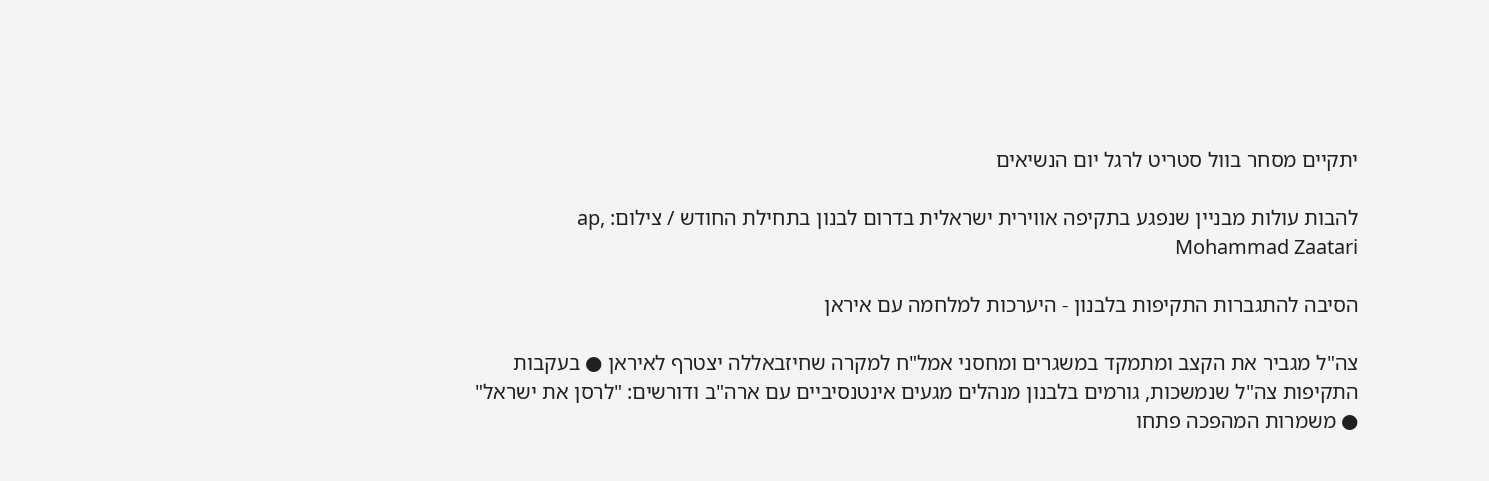יתקיים מסחר בוול סטריט לרגל יום הנשיאים

להבות עולות מבניין שנפגע בתקיפה אווירית ישראלית בדרום לבנון בתחילת החודש / צילום: ap, Mohammad Zaatari

הסיבה להתגברות התקיפות בלבנון - היערכות למלחמה עם איראן

צה"ל מגביר את הקצב ומתמקד במשגרים ומחסני אמל"ח למקרה שחיזבאללה יצטרף לאיראן ● בעקבות התקיפות צה"ל שנמשכות, גורמים בלבנון מנהלים מגעים אינטנסיביים עם ארה"ב ודורשים: "לרסן את ישראל" ● משמרות המהפכה פתחו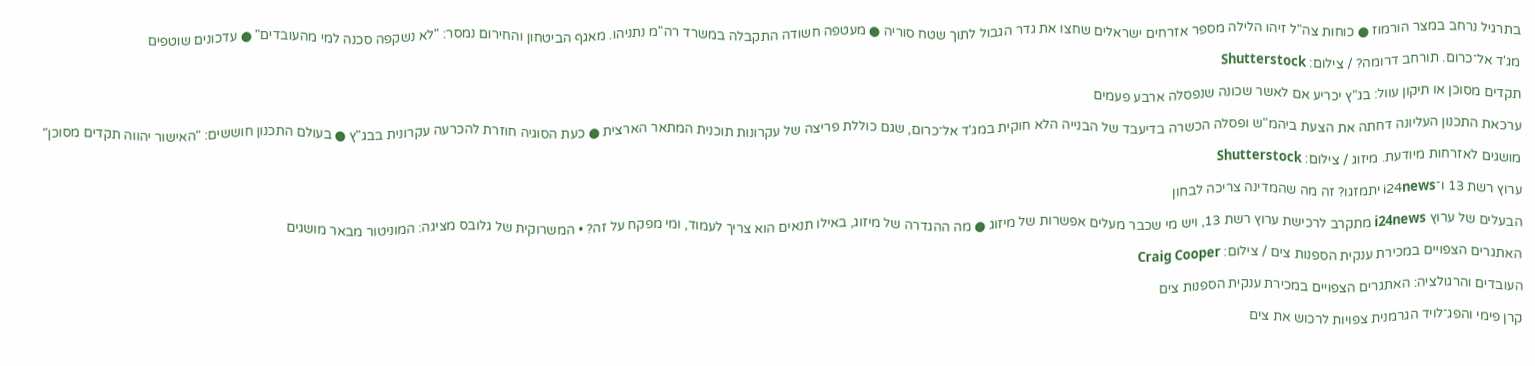בתרגיל נרחב במצר הורמוז ● כוחות צה"ל זיהו הלילה מספר אזרחים ישראלים שחצו את גדר הגבול לתוך שטח סוריה ● מעטפה חשודה התקבלה במשרד רה"מ נתניהו. מאגף הביטחון והחירום נמסר: "לא נשקפה סכנה למי מהעובדים" ● עדכונים שוטפים

מג'ד אל־כרום. תורחב דרומה? / צילום: Shutterstock

תקדים מסוכן או תיקון עוול: בג"ץ יכריע אם לאשר שכונה שנפסלה ארבע פעמים

ערכאת התכנון העליונה דחתה את הצעת ביהמ"ש ופסלה הכשרה בדיעבד של הבנייה הלא חוקית במג'ד אל־כרום, שגם כוללת פריצה של עקרונות תוכנית המתאר הארצית ● כעת הסוגיה חוזרת להכרעה עקרונית בבג"ץ ● בעולם התכנון חוששים: "האישור יהווה תקדים מסוכן"

מושגים לאזרחות מיודעת. מיזוג / צילום: Shutterstock

ערוץ רשת 13 ו־i24news יתמזגו? זה מה שהמדינה צריכה לבחון

הבעלים של ערוץ i24news מתקרב לרכישת ערוץ רשת 13, ויש מי שכבר מעלים אפשרות של מיזוג ● מה ההגדרה של מיזוג, באילו תנאים הוא צריך לעמוד, ומי מפקח על זה? • המשרוקית של גלובס מציגה: המוניטור מבאר מושגים

האתגרים הצפויים במכירת ענקית הספנות צים / צילום: Craig Cooper

העובדים והרגולציה: האתגרים הצפויים במכירת ענקית הספנות צים

קרן פימי והפג־לויד הגרמנית צפויות לרכוש את צים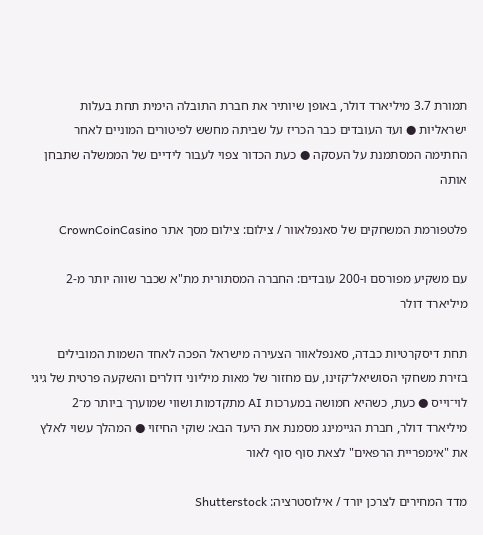תמורת 3.7 מיליארד דולר, באופן שיותיר את חברת התובלה הימית תחת בעלות ישראליות ● ועד העובדים כבר הכריז על שביתה מחשש לפיטורים המוניים לאחר החתימה המסתמנת על העסקה ● כעת הכדור צפוי לעבור לידיים של הממשלה שתבחן אותה

פלטפורמת המשחקים של סאנפלאוור / צילום: צילום מסך אתר CrownCoinCasino

עם משקיע מפורסם ו-200 עובדים: החברה המסתורית מת"א שכבר שווה יותר מ-2 מיליארד דולר

תחת דיסקרטיות כבדה, סאנפלאוור הצעירה מישראל הפכה לאחד השמות המובילים בזירת משחקי הסושיאל־קזינו, עם מחזור של מאות מיליוני דולרים והשקעה פרטית של גיגי לוי־וייס ● כעת, כשהיא חמושה במערכות AI מתקדמות ושווי שמוערך ביותר מ־2 מיליארד דולר, חברת הגיימינג מסמנת את היעד הבא: שוקי החיזוי ● המהלך עשוי לאלץ את "אימפריית הרפאים" לצאת סוף סוף לאור

מדד המחירים לצרכן יורד / אילוסטרציה: Shutterstock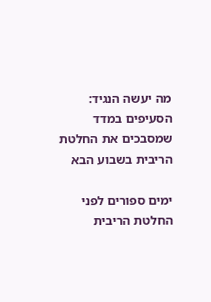מה יעשה הנגיד: הסעיפים במדד שמסבכים את החלטת הריבית בשבוע הבא

ימים ספורים לפני החלטת הריבית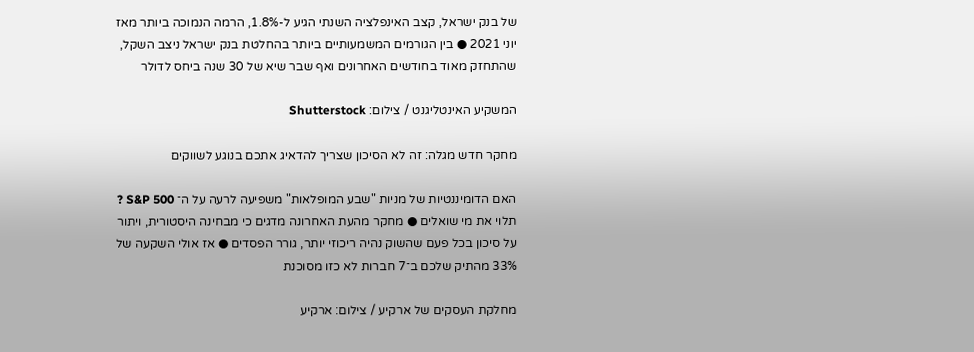של בנק ישראל, קצב האינפלציה השנתי הגיע ל-1.8%, הרמה הנמוכה ביותר מאז יוני 2021 ● בין הגורמים המשמעותיים ביותר בהחלטת בנק ישראל ניצב השקל, שהתחזק מאוד בחודשים האחרונים ואף שבר שיא של 30 שנה ביחס לדולר

המשקיע האינטליגנט / צילום: Shutterstock

מחקר חדש מגלה: זה לא הסיכון שצריך להדאיג אתכם בנוגע לשווקים

האם הדומיננטיות של מניות "שבע המופלאות" משפיעה לרעה על ה־ S&P 500 ? תלוי את מי שואלים ● מחקר מהעת האחרונה מדגים כי מבחינה היסטורית, ויתור על סיכון בכל פעם שהשוק נהיה ריכוזי יותר, גורר הפסדים ● אז אולי השקעה של 33% מהתיק שלכם ב־7 חברות לא כזו מסוכנת

מחלקת העסקים של ארקיע / צילום: ארקיע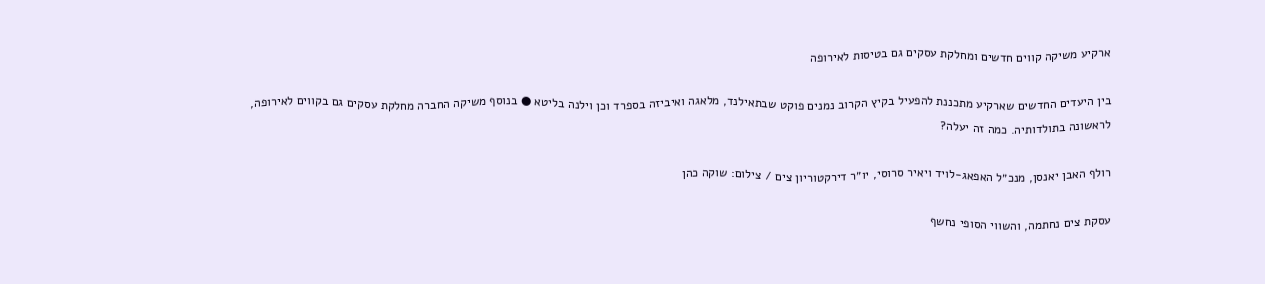ארקיע משיקה קווים חדשים ומחלקת עסקים גם בטיסות לאירופה

בין היעדים החדשים שארקיע מתכננת להפעיל בקיץ הקרוב נמנים פוקט שבתאילנד, מלאגה ואיביזה בספרד וכן וילנה בליטא ● בנוסף משיקה החברה מחלקת עסקים גם בקווים לאירופה, לראשונה בתולדותיה. כמה זה יעלה?

רולף האבן יאנסן, מנכ״ל האפאג-לויד ויאיר סרוסי, יו״ר דירקטוריון צים / צילום: שוקה כהן

עסקת צים נחתמה, והשווי הסופי נחשף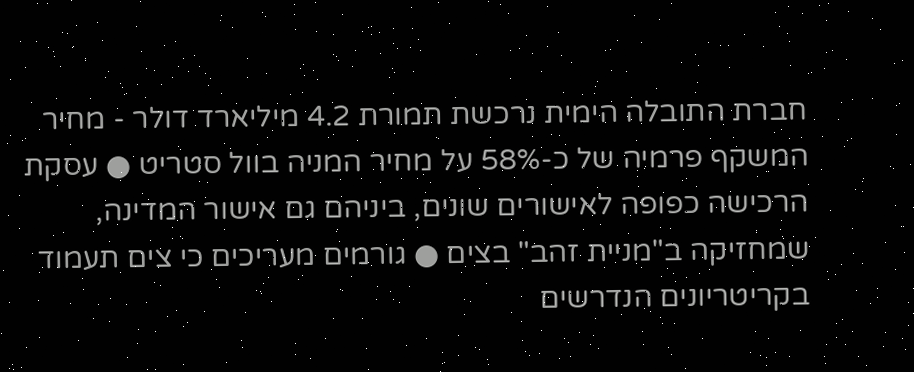חברת התובלה הימית נרכשת תמורת 4.2 מיליארד דולר - מחיר המשקף פרמיה של כ-58% על מחיר המניה בוול סטריט ● עסקת הרכישה כפופה לאישורים שונים, ביניהם גם אישור המדינה, שמחזיקה ב"מניית זהב" בצים ● גורמים מעריכים כי צים תעמוד בקריטריונים הנדרשים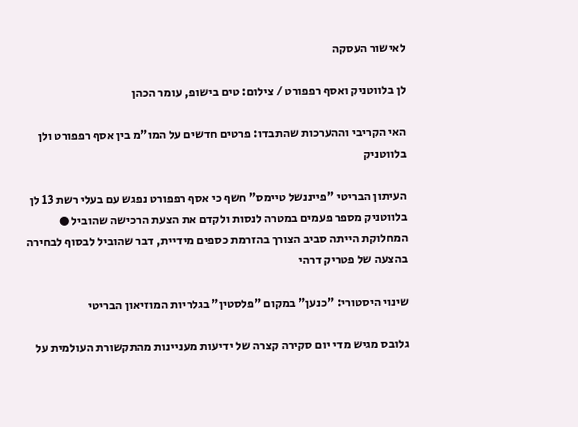לאישור העסקה

לן בלווטניק ואסף רפפורט / צילום: טים בישופ, עומר הכהן

האי הקריבי וההערכות שהתבדו: פרטים חדשים על המו"מ בין אסף רפפורט ולן בלווטניק

העיתון הבריטי "פייננשל טיימס" חשף כי אסף רפפורט נפגש עם בעלי רשת 13 לן בלווטניק מספר פעמים במטרה לנסות ולקדם את הצעת הרכישה שהוביל ● המחלוקת הייתה סביב הצורך בהזרמת כספים מידיית, דבר שהוביל לבסוף לבחירה בהצעה של פטריק דרהי

שינוי היסטורי: "כנען" במקום "פלסטין" בגלריות המוזיאון הבריטי

גלובס מגיש מדי יום סקירה קצרה של ידיעות מעניינות מהתקשורת העולמית על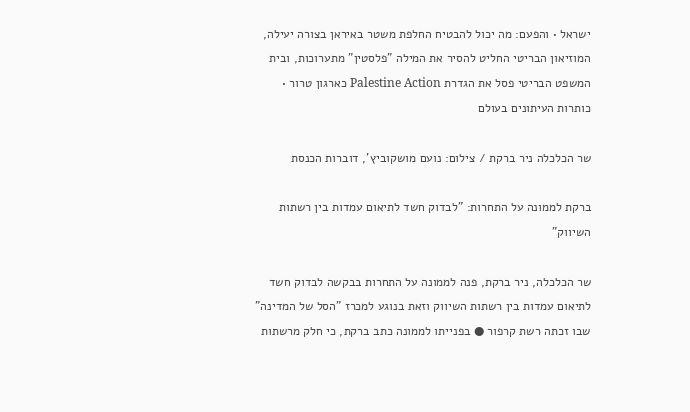ישראל • והפעם: מה יכול להבטיח החלפת משטר באיראן בצורה יעילה, המוזיאון הבריטי החליט להסיר את המילה "פלסטין" מתערוכות, ובית המשפט הבריטי פסל את הגדרת Palestine Action כארגון טרור • כותרות העיתונים בעולם

שר הכלכלה ניר ברקת / צילום: נועם מושקוביץ', דוברות הכנסת

ברקת לממונה על התחרות: "לבדוק חשד לתיאום עמדות בין רשתות השיווק"

שר הכלכלה, ניר ברקת, פנה לממונה על התחרות בבקשה לבדוק חשד לתיאום עמדות בין רשתות השיווק וזאת בנוגע למכרז "הסל של המדינה" שבו זכתה רשת קרפור ● בפנייתו לממונה כתב ברקת, כי חלק מרשתות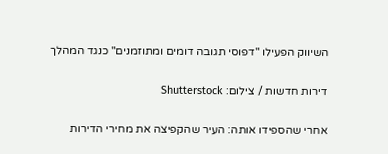השיווק הפעילו "דפוסי תגובה דומים ומתוזמנים" כנגד המהלך

דירות חדשות / צילום: Shutterstock

אחרי שהספידו אותה: העיר שהקפיצה את מחירי הדירות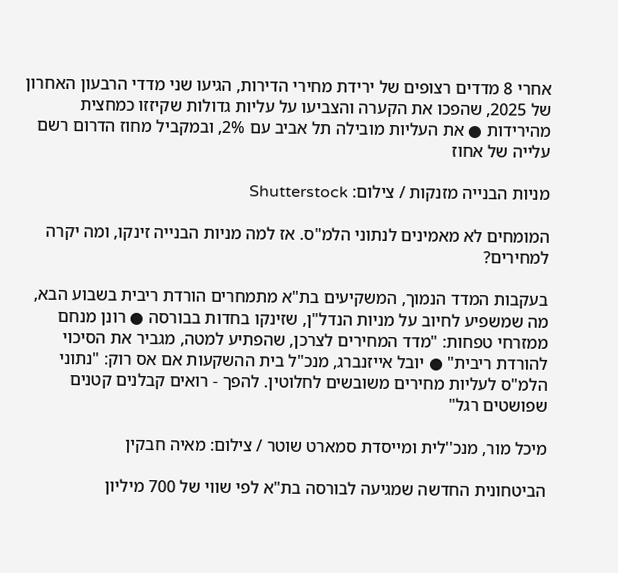אחרי 8 מדדים רצופים של ירידת מחירי הדירות, הגיעו שני מדדי הרבעון האחרון של 2025, שהפכו את הקערה והצביעו על עליות גדולות שקיזזו כמחצית מהירידות ● את העליות מובילה תל אביב עם 2%, ובמקביל מחוז הדרום רשם עלייה של אחוז

מניות הבנייה מזנקות / צילום: Shutterstock

המומחים לא מאמינים לנתוני הלמ"ס. אז למה מניות הבנייה זינקו, ומה יקרה למחירים?

בעקבות המדד הנמוך, המשקיעים בת"א מתמחרים הורדת ריבית בשבוע הבא, מה שמשפיע לחיוב על מניות הנדל"ן, שזינקו בחדות בבורסה ● רונן מנחם ממזרחי טפחות: "מדד המחירים לצרכן, שהפתיע למטה, מגביר את הסיכוי להורדת ריבית" ● יובל אייזנברג, מנכ"ל בית ההשקעות אם אס רוק: "נתוני הלמ"ס לעליות מחירים משובשים לחלוטין. להפך - רואים קבלנים קטנים שפושטים רגל"

מיכל מור, מנכ''לית ומייסדת סמארט שוטר / צילום: מאיה חבקין

הביטחונית החדשה שמגיעה לבורסה בת"א לפי שווי של 700 מיליון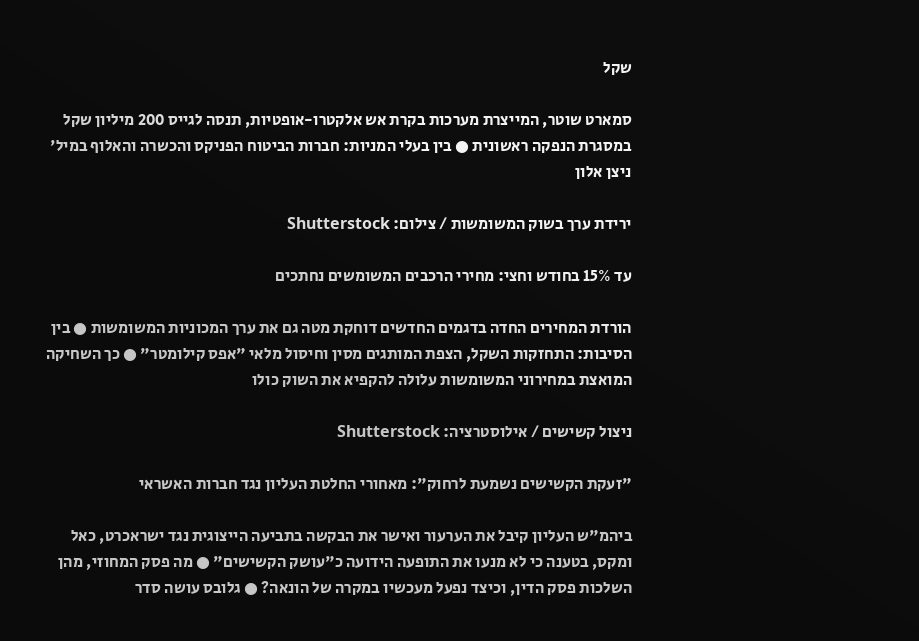שקל

סמארט שוטר, המייצרת מערכות בקרת אש אלקטרו-אופטיות, תנסה לגייס 200 מיליון שקל במסגרת הנפקה ראשונית ● בין בעלי המניות: חברות הביטוח הפניקס והכשרה והאלוף במיל' ניצן אלון

ירידת ערך בשוק המשומשות / צילום: Shutterstock

עד 15% בחודש וחצי: מחירי הרכבים המשומשים נחתכים

הורדת המחירים החדה בדגמים החדשים דוחקת מטה גם את ערך המכוניות המשומשות ● בין הסיבות: התחזקות השקל, הצפת המותגים מסין וחיסול מלאי "אפס קילומטר" ● כך השחיקה המואצת במחירוני המשומשות עלולה להקפיא את השוק כולו

ניצול קשישים / אילוסטרציה: Shutterstock

"זעקת הקשישים נשמעת לרחוק": מאחורי החלטת העליון נגד חברות האשראי

ביהמ"ש העליון קיבל את הערעור ואישר את הבקשה בתביעה הייצוגית נגד ישראכרט, כאל ומקס, בטענה כי לא מנעו את התופעה הידועה כ"עושק הקשישים" ● מה פסק המחוזי, מהן השלכות פסק הדין, וכיצד נפעל מעכשיו במקרה של הונאה? ● גלובס עושה סדר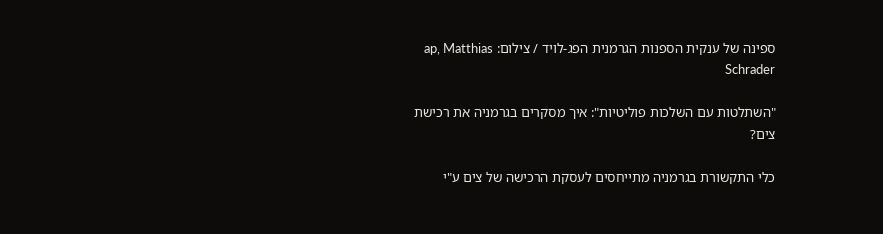ספינה של ענקית הספנות הגרמנית הפג-לויד / צילום: ap, Matthias Schrader

"השתלטות עם השלכות פוליטיות": איך מסקרים בגרמניה את רכישת צים?

כלי התקשורת בגרמניה מתייחסים לעסקת הרכישה של צים ע"י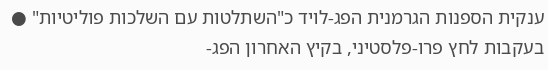ענקית הספנות הגרמנית הפג-לויד כ"השתלטות עם השלכות פוליטיות" ● בעקבות לחץ פרו-פלסטיני, בקיץ האחרון הפג-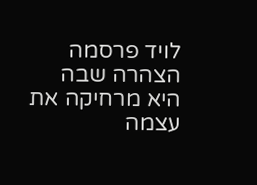לויד פרסמה הצהרה שבה היא מרחיקה את עצמה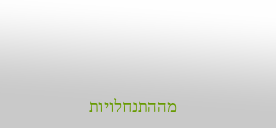מההתנחלויות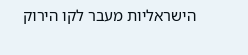הישראליות מעבר לקו הירוק